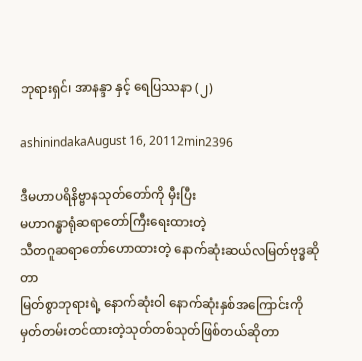ဘုရားရှင်၊ အာနန္ဒာ နှင့် ရေပြဿနာ (၂)

ashinindakaAugust 16, 20112min2396

ဒီမဟာပရိနိဗ္ဗာနသုတ်တော်ကို မှီးပြီး
မဟာဂန္ဓာရုံဆရာတော်ကြီးရေးထားတဲ့
သီတဂူဆရာတော်ဟောထားတဲ့ နောက်ဆုံးဆယ်လမြတ်ဗုဒ္ဓဆိုတာ
မြတ်စွာဘုရားရဲ့ နောက်ဆုံးဝါ နောက်ဆုံးနှစ်အကြောင်းကို မှတ်တမ်းတင်ထားတဲ့သုတ်တစ်သုတ်ဖြစ်တယ်ဆိုတာ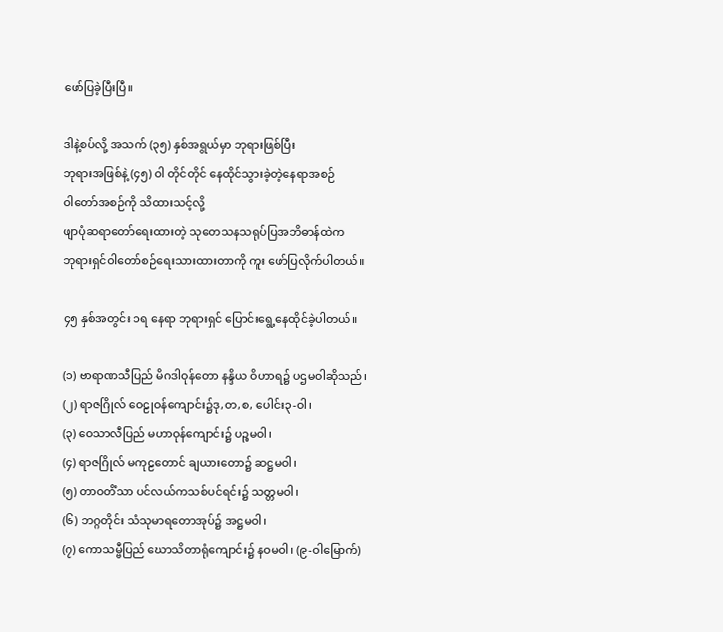ဖော်ပြခဲ့ပြီးပြီ။

ဒါနဲ့စပ်လို့ အသက် (၃၅) နှစ်အရွယ်မှာ ဘုရားဖြစ်ပြီး
ဘုရားအဖြစ်နဲ့ (၄၅) ဝါ တိုင်တိုင် နေထိုင်သွားခဲ့တဲ့နေရာအစဉ်
ဝါတော်အစဉ်ကို သိထားသင့်လို့
ဖျာပုံဆရာတော်ရေးထားတဲ့ သုတေသနသရုပ်ပြအဘိဓာန်ထဲက
ဘုရားရှင်ဝါတော်စဉ်ရေးသားထားတာကို ကူး ဖော်ပြလိုက်ပါတယ်။

၄၅ နှစ်အတွင်း ၁ရ နေရာ ဘုရားရှင် ပြောင်းရွေ့နေထိုင်ခဲ့ပါတယ်။

(၁) ဗာရာဏသီပြည် မိဂဒါဝုန်တော နန္ဒိယ ဝိဟာရ၌ ပဌမဝါဆိုသည်၊
(၂) ရာဇဂြိုလ် ဝေဠုဝန်ကျောင်း၌ဒု,တ,စ, ပေါင်း၃-ဝါ၊
(၃) ဝေသာလီပြည် မဟာဝုန်ကျောင်း၌ ပဉ္စမဝါ၊
(၄) ရာဇဂြိုလ် မကုဠတောင် ချယားတော၌ ဆဋ္ဌမဝါ၊
(၅) တာဝတိံသာ ပင်လယ်ကသစ်ပင်ရင်း၌ သတ္တမဝါ၊
(၆) ဘဂ္ဂတိုင်း သံသုမာရတောအုပ်၌ အဋ္ဌမဝါ၊
(၇) ကောသမ္ဗီပြည် ဃောသိတာရုံကျောင်း၌ နဝမဝါ၊ (၉-ဝါမြောက်)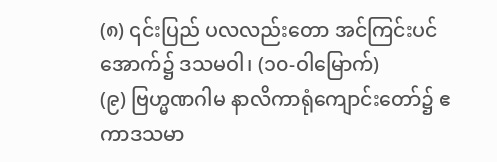(၈) ၎င်းပြည် ပလလည်းတော အင်ကြင်းပင်အောက်၌ ဒသမဝါ၊ (၁၀-ဝါမြောက်)
(၉) ဗြဟ္မဏဂါမ နာလိကာရုံကျောင်းတော်၌ ဧကာဒသမာ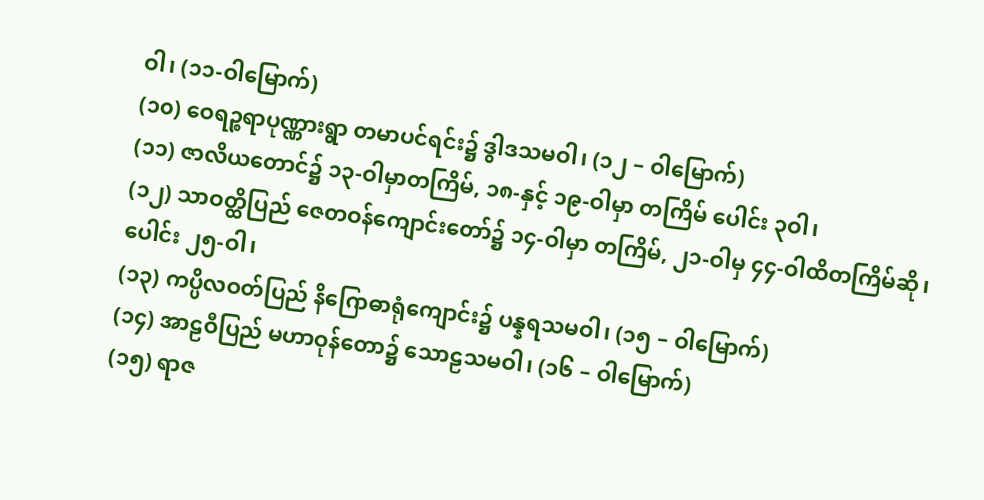ဝါ၊ (၁၁-ဝါမြောက်)
(၁၀) ဝေရဉ္စရာပုဏ္ဏားရွာ တမာပင်ရင်း၌ ဒွါဒသမဝါ၊ (၁၂ – ဝါမြောက်)
(၁၁) ဇာလိယတောင်၌ ၁၃-ဝါမှာတကြိမ်, ၁၈-နှင့် ၁၉-ဝါမှာ တကြိမ် ပေါင်း ၃ဝါ၊
(၁၂) သာဝတ္ထိပြည် ဇေတဝန်ကျောင်းတော်၌ ၁၄-ဝါမှာ တကြိမ်, ၂၁-ဝါမှ ၄၄-ဝါထိတကြိမ်ဆို၊ ပေါင်း ၂၅-ဝါ၊
(၁၃) ကပ္ပိလဝတ်ပြည် နိဂြောဓာရုံကျောင်း၌ ပန္နရသမဝါ၊ (၁၅ – ဝါမြောက်)
(၁၄) အာဠဝီပြည် မဟာဝုန်တော၌ သောဠသမဝါ၊ (၁၆ – ဝါမြောက်)
(၁၅) ရာဇ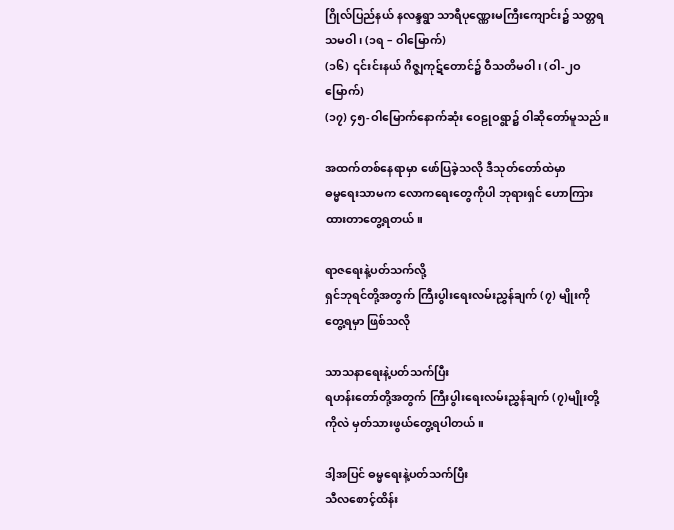ဂြိုလ်ပြည်နယ် နလန္ဒရွာ သာရီပုဏ္ဏေးမကြီးကျောင်း၌ သတ္တရသမဝါ၊ (၁ရ – ဝါမြောက်)
(၁၆) ၎င်းင်းနယ် ဂိဇ္ဈကုဋ်တောင်၌ ဝီသတိမဝါ၊ (ဝါ-၂ဝ မြောက်)
(၁၇) ၄၅-ဝါမြောက်နောက်ဆုံး ဝေဠုဝရွာ၌ ဝါဆိုတော်မူသည်။

အထက်တစ်နေရာမှာ ဖော်ပြခဲ့သလို ဒီသုတ်တော်ထဲမှာ
ဓမ္မရေးသာမက လောကရေးတွေကိုပါ ဘုရားရှင် ဟောကြားထားတာတွေ့ရတယ်။

ရာဇရေးနဲ့ပတ်သက်လို့
ရှင်ဘုရင်တို့အတွက် ကြီးပွါးရေးလမ်းညွှန်ချက် (၇) မျိုးကို တွေ့ရမှာ ဖြစ်သလို

သာသနာရေးနဲ့ပတ်သက်ပြီး
ရဟန်းတော်တို့အတွက် ကြီးပွါးရေးလမ်းညွှန်ချက် (၇)မျိုးတို့ကိုလဲ မှတ်သားဖွယ်တွေ့ရပါတယ်။

ဒါ့အပြင် ဓမ္မရေးနဲ့ပတ်သက်ပြီး
သီလစောင့်ထိန်း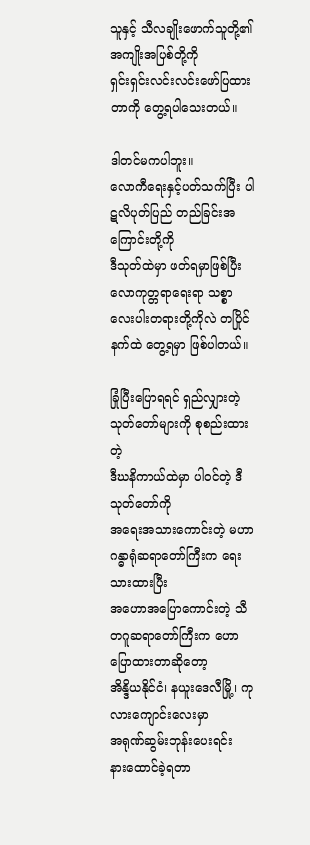သူနှင့် သီလချိုးဖောက်သူတို့၏ အကျိုးအပြစ်တို့ကို
ရှင်းရှင်းလင်းလင်းဖော်ပြထားတာကို တွေ့ရပါသေးတယ်။

ဒါတင်မကပါဘူး။
လောကီရေးနှင့်ပတ်သက်ပြီး ပါဋလိပုတ်ပြည် တည်ခြင်းအကြောင်းတို့ကို
ဒီသုတ်ထဲမှာ ဖတ်ရမှာဖြစ်ပြီး
လောကုတ္တရာရေးရာ သစ္စာလေးပါးတရားတို့ကိုလဲ တပြိုင်နက်ထဲ တွေ့ရမှာ ဖြစ်ပါတယ်။

ခြုံပြီးပြောရရင် ရှည်လျှားတဲ့သုတ်တော်များကို စုစည်းထားတဲ့
ဒီဃနိကာယ်ထဲမှာ ပါဝင်တဲ့ ဒီသုတ်တော်ကို
အရေးအသားကောင်းတဲ့ မဟာဂန္ဓာရုံဆရာတော်ကြီးက ရေးသားထားပြီး
အဟောအပြောကောင်းတဲ့ သီတဂူဆရာတော်ကြီးက ဟောပြောထားတာဆိုတော့
အိန္ဒိယနိုင်ငံ၊ နယူးဒေလီမြို့၊ ကုလားကျောင်းလေးမှာ
အရုဏ်ဆွမ်းဘုန်းပေးရင်း
နားထောင်ခဲ့ရတာ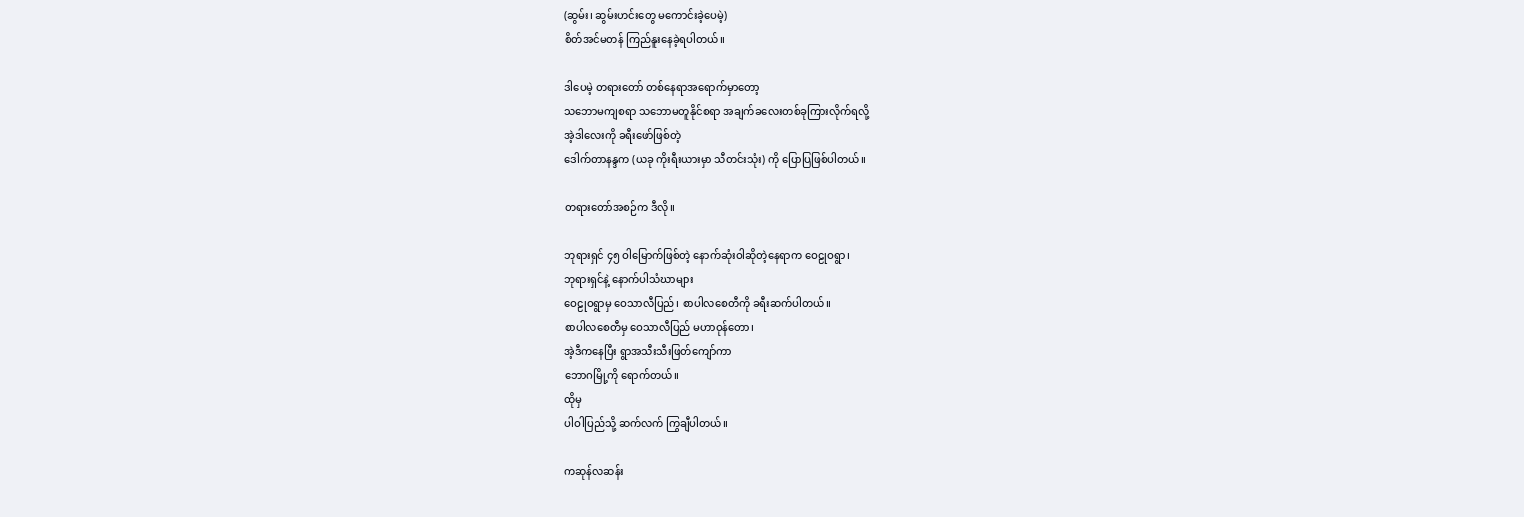(ဆွမ်း၊ ဆွမ်းဟင်းတွေ မကောင်းခဲ့ပေမဲ့)
စိတ်အင်မတန် ကြည်နူးနေခဲ့ရပါတယ်။

ဒါပေမဲ့ တရားတော် တစ်နေရာအရောက်မှာတော့
သဘောမကျစရာ သဘောမတူနိုင်စရာ အချက်ခလေးတစ်ခုကြားလိုက်ရလို့
အဲ့ဒါလေးကို ခရီးဖော်ဖြစ်တဲ့
ဒေါက်တာနန္ဒက (ယခု ကိုးရီးယားမှာ သီတင်းသုံး) ကို ပြောပြဖြစ်ပါတယ်။

တရားတော်အစဉ်က ဒီလို။

ဘုရားရှင် ၄၅ ဝါမြောက်ဖြစ်တဲ့ နောက်ဆုံးဝါဆိုတဲ့နေရာက ဝေဠုဝရွာ၊
ဘုရားရှင်နဲ့ နောက်ပါသံဃာများ
ဝေဠုဝရွာမှ ဝေသာလီပြည်၊ စာပါလစေတီကို ခရီးဆက်ပါတယ်။
စာပါလစေတီမှ ဝေသာလီပြည် မဟာဝုန်တော၊
အဲ့ဒီကနေပြီး ရွာအသီးသီးဖြတ်ကျော်ကာ
ဘောဂမြို့ကို ရောက်တယ်။
ထိုမှ
ပါဝါပြည်သို့ ဆက်လက် ကြွချီပါတယ်။

ကဆုန်လဆန်း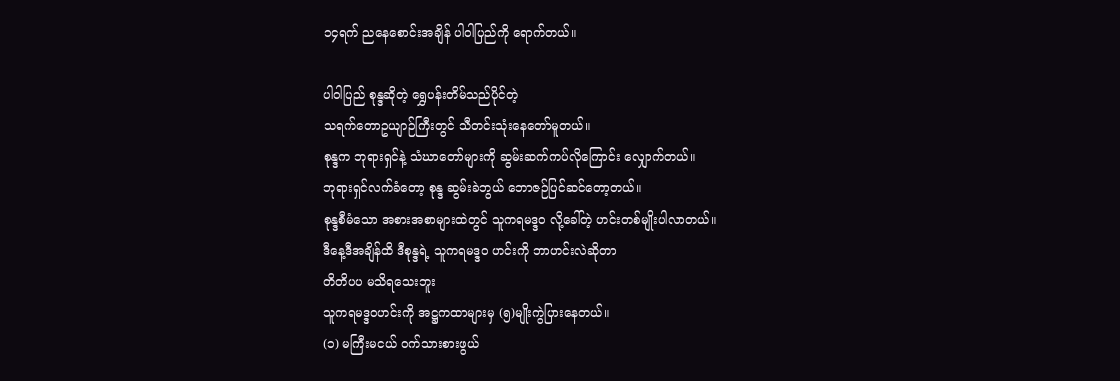၁၄ရက် ညနေစောင်းအချိန် ပါဝါပြည်ကို ရောက်တယ်။

ပါဝါပြည် စုန္ဒဆိုတဲ့ ရွှေပန်းတိမ်သည်ပိုင်တဲ့
သရက်တောဥယျာဉ်ကြီးတွင် သီတင်းသုံးနေတော်မူတယ်။
စုန္ဒက ဘုရားရှင်နဲ့ သံဃာတော်များကို ဆွမ်းဆက်ကပ်လိုကြောင်း လျှောက်တယ်။
ဘုရားရှင်လက်ခံတော့ စုန္ဒ ဆွမ်းခဲဘွယ် ဘောဇဉ်ပြင်ဆင်တော့တယ်။
စုန္ဒစီမံသော အစားအစာများထဲတွင် သူကရမဒ္ဒဝ လို့ခေါ်တဲ့ ဟင်းတစ်မျိုးပါလာတယ်။
ဒီနေ့ဒီအချိန်ထိ ဒီစုန္ဒရဲ့ သူကရမဒ္ဒဝ ဟင်းကို ဘာဟင်းလဲဆိုတာ
တိတိပပ မသိရသေးဘူး
သူကရမဒ္ဒဝဟင်းကို အဋ္ဌကထာများမှ (၅)မျိုးကွဲပြားနေတယ်။
(၁) မကြီးမငယ် ဝက်သားစားဖွယ်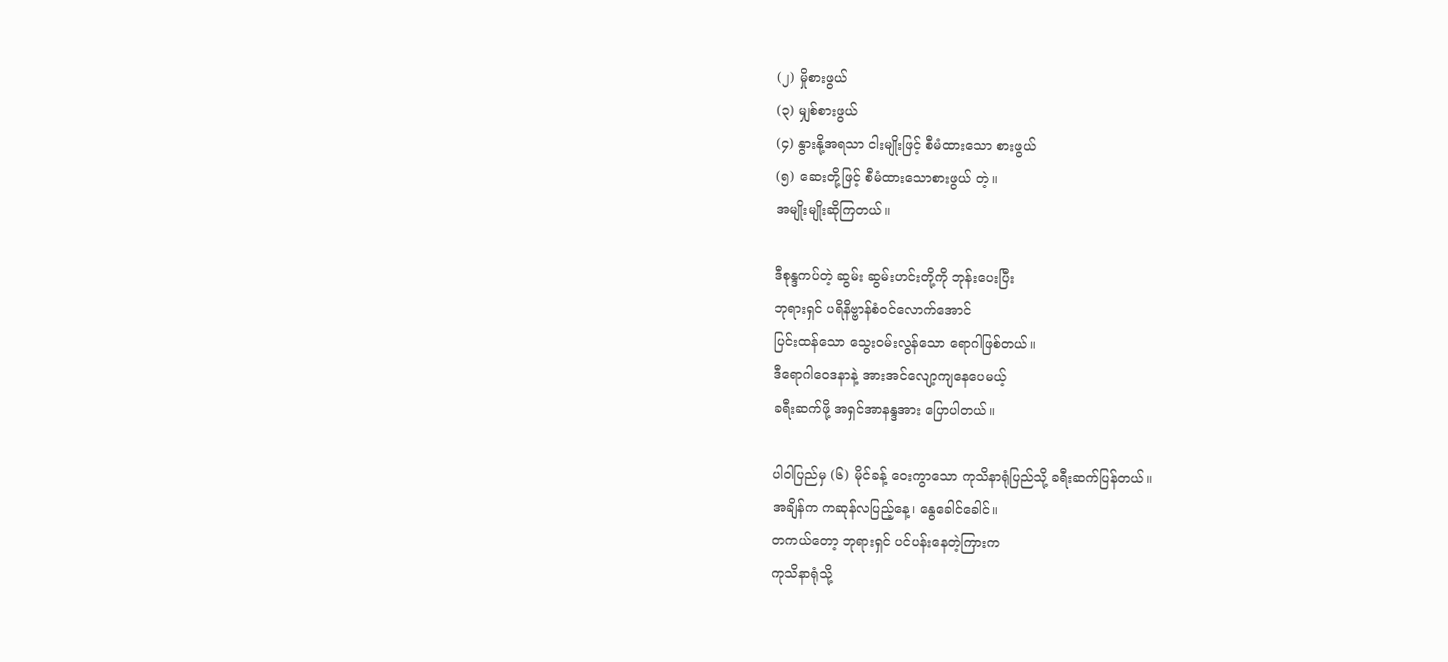(၂) မှိုစားဖွယ်
(၃) မျှစ်စားဖွယ်
(၄) နွားနို့အရသာ ငါးမျိုးဖြင့် စီမံထားသော စားဖွယ်
(၅) ဆေးတို့ဖြင့် စီမံထားသောစားဖွယ် တဲ့။
အမျိုးမျိုးဆိုကြတယ်။

ဒီစုန္ဒကပ်တဲ့ ဆွမ်း ဆွမ်းဟင်းတို့ကို ဘုန်းပေးပြီး
ဘုရားရှင် ပရိနိဗ္ဗာန်စံဝင်လောက်အောင်
ပြင်းထန်သော သွေးဝမ်းလွန်သော ရောဂါဖြစ်တယ်။
ဒီရောဂါဝေဒနာနဲ့ အားအင်လျော့ကျနေပေမယ့်
ခရီးဆက်ဖို့ အရှင်အာနန္ဒအား ပြောပါတယ်။

ပါဝါပြည်မှ (၆) မိုင်ခန့် ဝေးကွာသော ကုသိနာရုံပြည်သို့ ခရီးဆက်ပြန်တယ်။
အချိန်က ကဆုန်လပြည့်နေ့၊ နွေခေါင်ခေါင်။
တကယ်တော့ ဘုရားရှင် ပင်ပန်းနေတဲ့ကြားက
ကုသိနာရုံသို့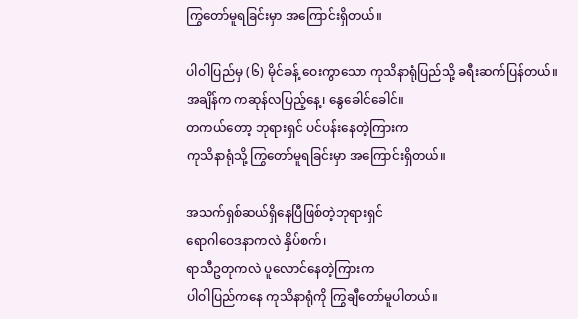ကြွတော်မူရခြင်းမှာ အကြောင်းရှိတယ်။

ပါဝါပြည်မှ (၆) မိုင်ခန့် ဝေးကွာသော ကုသိနာရုံပြည်သို့ ခရီးဆက်ပြန်တယ်။
အချိန်က ကဆုန်လပြည့်နေ့၊ နွေခေါင်ခေါင်။
တကယ်တော့ ဘုရားရှင် ပင်ပန်းနေတဲ့ကြားက
ကုသိနာရုံသို့ ကြွတော်မူရခြင်းမှာ အကြောင်းရှိတယ်။

အသက်ရှစ်ဆယ်ရှိနေပြီဖြစ်တဲ့ဘုရားရှင်
ရောဂါဝေဒနာကလဲ နှိပ်စက်၊
ရာသီဥတုကလဲ ပူလောင်နေတဲ့ကြားက
ပါဝါပြည်ကနေ ကုသိနာရုံကို ကြွချီတော်မူပါတယ်။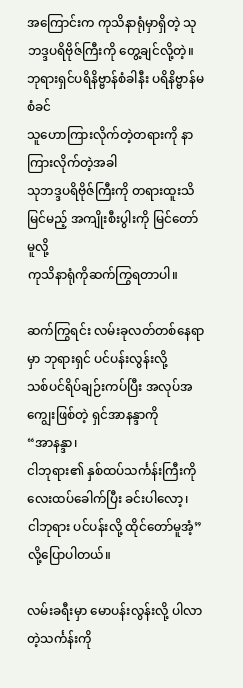အကြောင်းက ကုသိနာရုံမှာရှိတဲ့ သုဘဒ္ဒပရိဗိုဇ်ကြီးကို တွေ့ချင်လို့တဲ့။
ဘုရားရှင်ပရိနိဗ္ဗာန်စံခါနီး ပရိနိဗ္ဗာန်မစံခင်
သူဟောကြားလိုက်တဲ့တရားကို နာကြားလိုက်တဲ့အခါ
သုဘဒ္ဒပရိဗိုဇ်ကြီးကို တရားထူးသိမြင်မည့် အကျိုးစီးပွါးကို မြင်တော်မူလို့
ကုသိနာရုံကိုဆက်ကြွရတာပါ။

ဆက်ကြွရင်း လမ်းခုလတ်တစ်နေရာမှာ ဘုရားရှင် ပင်ပန်းလွန်းလို့
သစ်ပင်ရိပ်ချဉ်းကပ်ပြီး အလုပ်အကျွေးဖြစ်တဲ့ ရှင်အာနန္ဒာကို
“အာနန္ဒာ၊
ငါဘုရား၏ နှစ်ထပ်သင်္ကန်းကြီးကို လေးထပ်ခေါက်ပြီး ခင်းပါလော့၊
ငါဘုရား ပင်ပန်းလို့ ထိုင်တော်မူအံ့” လို့ပြောပါတယ်။

လမ်းခရီးမှာ မောပန်းလွန်းလို့ ပါလာတဲ့သင်္ကန်းကို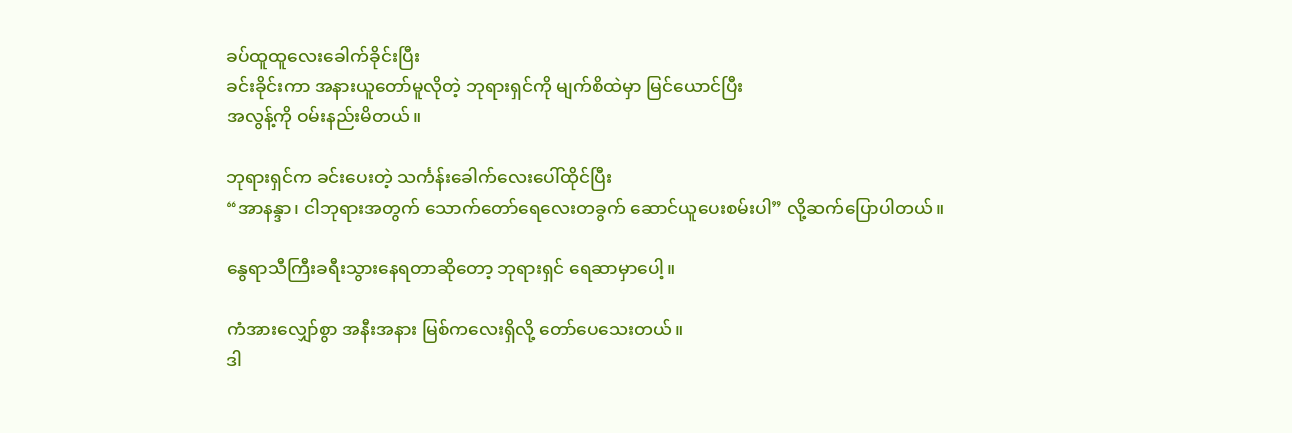ခပ်ထူထူလေးခေါက်ခိုင်းပြီး
ခင်းခိုင်းကာ အနားယူတော်မူလိုတဲ့ ဘုရားရှင်ကို မျက်စိထဲမှာ မြင်ယောင်ပြီး
အလွန့်ကို ဝမ်းနည်းမိတယ်။

ဘုရားရှင်က ခင်းပေးတဲ့ သင်္ကန်းခေါက်လေးပေါ်ထိုင်ပြီး
“အာနန္ဒာ၊ ငါဘုရားအတွက် သောက်တော်ရေလေးတခွက် ဆောင်ယူပေးစမ်းပါ” လို့ဆက်ပြောပါတယ်။

နွေရာသီကြီးခရီးသွားနေရတာဆိုတော့ ဘုရားရှင် ရေဆာမှာပေါ့။

ကံအားလျှော်စွာ အနီးအနား မြစ်ကလေးရှိလို့ တော်ပေသေးတယ်။
ဒါ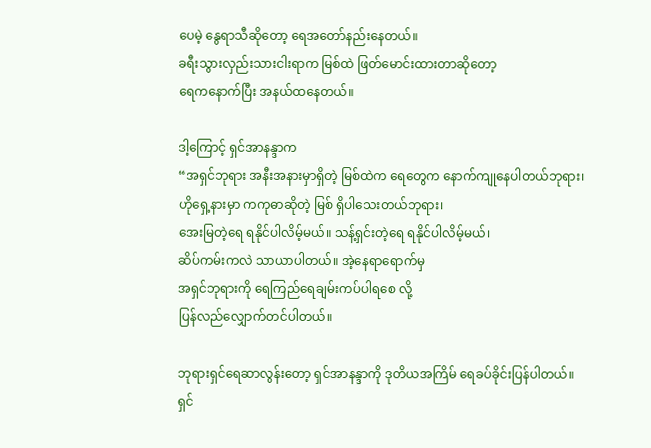ပေမဲ့ နွေရာသီဆိုတော့ ရေအတော်နည်းနေတယ်။
ခရီးသွားလှည်းသားငါးရာက မြစ်ထဲ ဖြတ်မောင်းထားတာဆိုတော့
ရေကနောက်ပြီး အနယ်ထနေတယ်။

ဒါ့ကြောင့် ရှင်အာနန္ဒာက
“အရှင်ဘုရား အနီးအနားမှာရှိတဲ့ မြစ်ထဲက ရေတွေက နောက်ကျုနေပါတယ်ဘုရား၊
ဟိုရှေ့နားမှာ ကကုဓာဆိုတဲ့ မြစ် ရှိပါသေးတယ်ဘုရား၊
အေးမြတဲ့ရေ ရနိုင်ပါလိမ့်မယ်။ သန့်ရှင်းတဲ့ရေ ရနိုင်ပါလိမ့်မယ်၊
ဆိပ်ကမ်းကလဲ သာယာပါတယ်။ အဲ့နေရာရောက်မှ
အရှင်ဘုရားကို ရေကြည်ရေချမ်းကပ်ပါရစေ လို့
ပြန်လည်လျှောက်တင်ပါတယ်။

ဘုရားရှင်ရေဆာလွန်းတော့ ရှင်အာနန္ဒာကို ဒုတိယအကြိမ် ရေခပ်ခိုင်းပြန်ပါတယ်။
ရှင်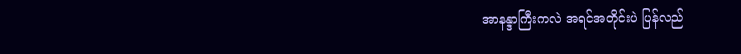အာနန္ဒာကြီးကလဲ အရင်အတိုင်းပဲ ပြန်လည်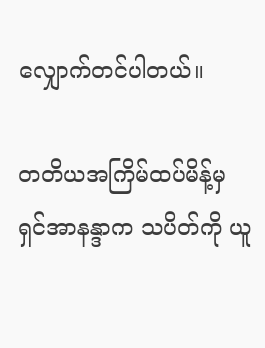လျှောက်တင်ပါတယ်။

တတိယအကြိမ်ထပ်မိန့်မှ
ရှင်အာနန္ဒာက သပိတ်ကို ယူ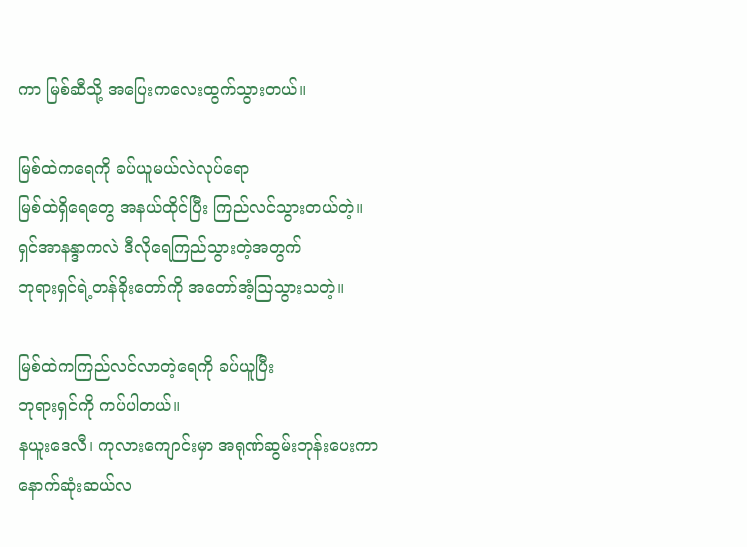ကာ မြစ်ဆီသို့ အပြေးကလေးထွက်သွားတယ်။

မြစ်ထဲကရေကို ခပ်ယူမယ်လဲလုပ်ရော
မြစ်ထဲရှိရေတွေ အနယ်ထိုင်ပြီး ကြည်လင်သွားတယ်တဲ့။
ရှင်အာနန္ဒာကလဲ ဒီလိုရေကြည်သွားတဲ့အတွက်
ဘုရားရှင်ရဲ့တန်ခိုးတော်ကို အတော်အံ့ဩသွားသတဲ့။

မြစ်ထဲကကြည်လင်လာတဲ့ရေကို ခပ်ယူပြီး
ဘုရားရှင်ကို ကပ်ပါတယ်။
နယူးဒေလီ၊ ကုလားကျောင်းမှာ အရုဏ်ဆွမ်းဘုန်းပေးကာ
နောက်ဆုံးဆယ်လ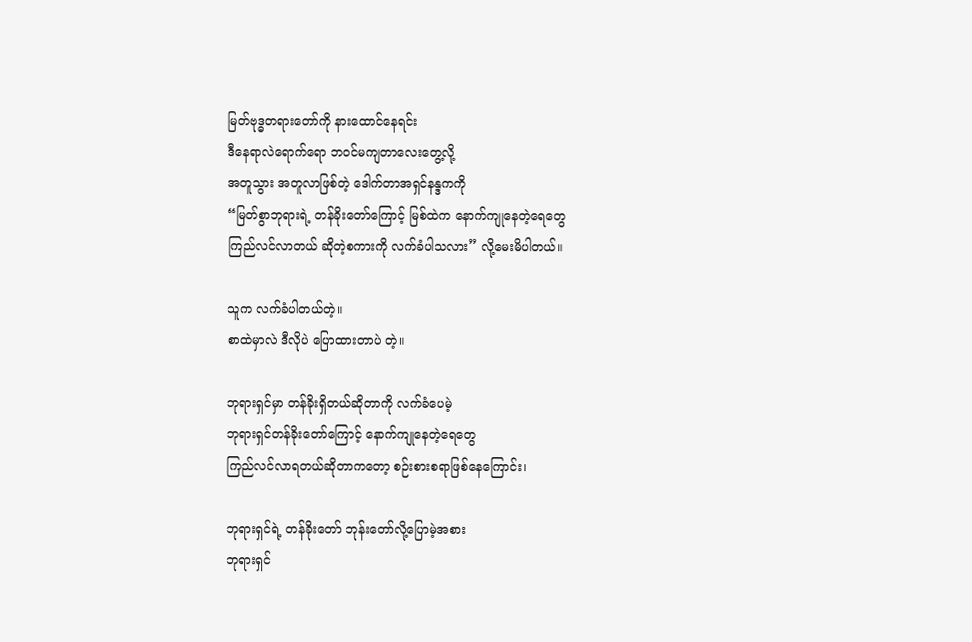မြတ်ဗုဒ္ဓတရားတော်ကို နားထောင်နေရင်း
ဒီနေရာလဲရောက်ရော ဘဝင်မကျတာလေးတွေ့လို့
အတူသွား အတူလာဖြစ်တဲ့ ဒေါက်တာအရှင်နန္ဒကကို
“မြတ်စွာဘုရားရဲ့ တန်ခိုးတော်ကြောင့် မြစ်ထဲက နောက်ကျုနေတဲ့ရေတွေ
ကြည်လင်လာတယ် ဆိုတဲ့စကားကို လက်ခံပါသလား” လို့မေးမိပါတယ်။

သူက လက်ခံပါတယ်တဲ့။
စာထဲမှာလဲ ဒီလိုပဲ ပြောထားတာပဲ တဲ့။

ဘုရားရှင်မှာ တန်ခိုးရှိတယ်ဆိုတာကို လက်ခံပေမဲ့
ဘုရားရှင်တန်ခိုးတော်ကြောင့် နောက်ကျုနေတဲ့ရေတွေ
ကြည်လင်လာရတယ်ဆိုတာကတော့ စဉ်းစားစရာဖြစ်နေကြောင်း၊

ဘုရားရှင်ရဲ့ တန်ခိုးတော် ဘုန်းတော်လို့ပြောမဲ့အစား
ဘုရားရှင်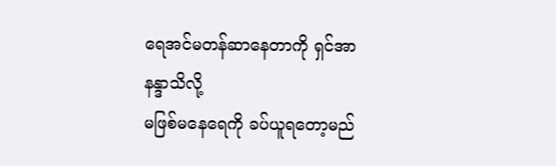ရေအင်မတန်ဆာနေတာကို ရှင်အာနန္ဒာသိလို့
မဖြစ်မနေရေကို ခပ်ယူရတော့မည်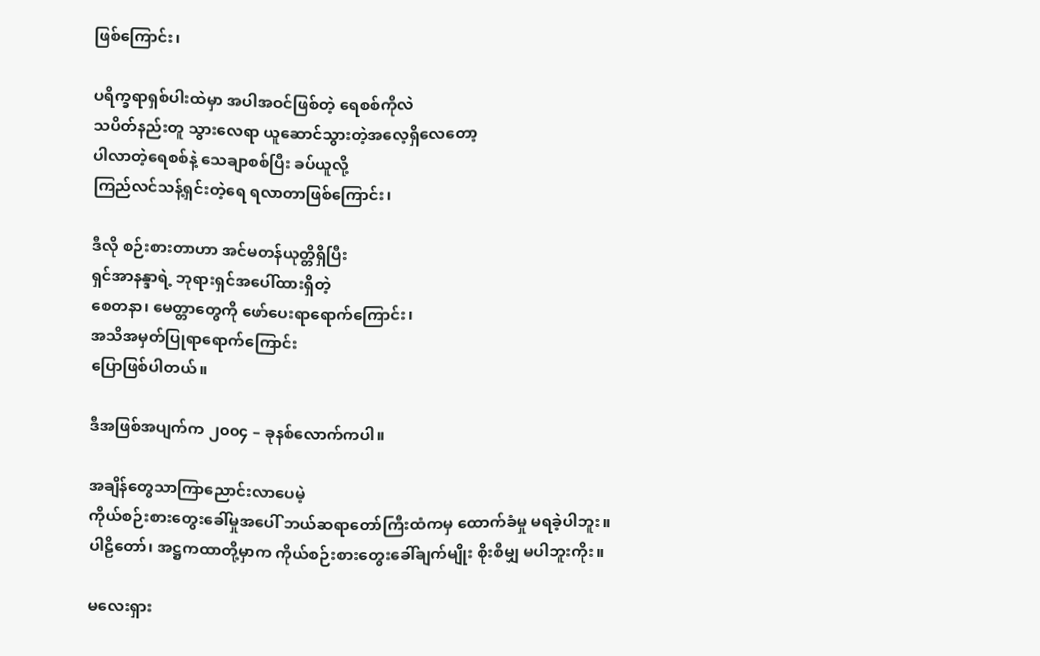ဖြစ်ကြောင်း၊

ပရိက္ခရာရှစ်ပါးထဲမှာ အပါအဝင်ဖြစ်တဲ့ ရေစစ်ကိုလဲ
သပိတ်နည်းတူ သွားလေရာ ယူဆောင်သွားတဲ့အလေ့ရှိလေတော့
ပါလာတဲ့ရေစစ်နဲ့ သေချာစစ်ပြီး ခပ်ယူလို့
ကြည်လင်သန့်ရှင်းတဲ့ရေ ရလာတာဖြစ်ကြောင်း၊

ဒီလို စဉ်းစားတာဟာ အင်မတန်ယုတ္တိရှိပြီး
ရှင်အာနန္ဒာရဲ့ ဘုရားရှင်အပေါ်ထားရှိတဲ့
စေတနာ၊ မေတ္တာတွေကို ဖော်ပေးရာရောက်ကြောင်း၊
အသိအမှတ်ပြုရာရောက်ကြောင်း
ပြောဖြစ်ပါတယ်။

ဒီအဖြစ်အပျက်က ၂၀၀၄ – ခုနစ်လောက်ကပါ။

အချိန်တွေသာကြာညောင်းလာပေမဲ့
ကိုယ်စဉ်းစားတွေးခေါ်မှုအပေါ် ဘယ်ဆရာတော်ကြီးထံကမှ ထောက်ခံမှု မရခဲ့ပါဘူး။
ပါဠိတော်၊ အဋ္ဌကထာတို့မှာက ကိုယ်စဉ်းစားတွေးခေါ်ချက်မျိုး စိုးစိမျှ မပါဘူးကိုး။

မလေးရှား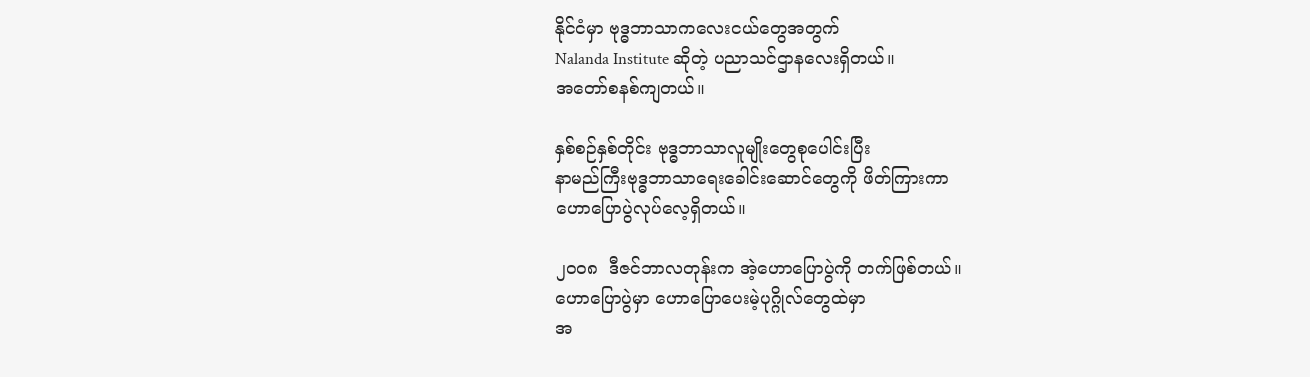နိုင်ငံမှာ ဗုဒ္ဓဘာသာကလေးငယ်တွေအတွက်
Nalanda Institute ဆိုတဲ့ ပညာသင်ဌာနလေးရှိတယ်။
အတော်စနစ်ကျတယ်။

နှစ်စဉ်နှစ်တိုင်း ဗုဒ္ဓဘာသာလူမျိုးတွေစုပေါင်းပြီး
နာမည်ကြီးဗုဒ္ဓဘာသာရေးခေါင်းဆောင်တွေကို ဖိတ်ကြားကာ
ဟောပြောပွဲလုပ်လေ့ရှိတယ်။

၂၀၀၈  ဒီဇင်ဘာလတုန်းက အဲ့ဟောပြောပွဲကို တက်ဖြစ်တယ်။
ဟောပြောပွဲမှာ ဟောပြောပေးမဲ့ပုဂ္ဂိုလ်တွေထဲမှာ
အ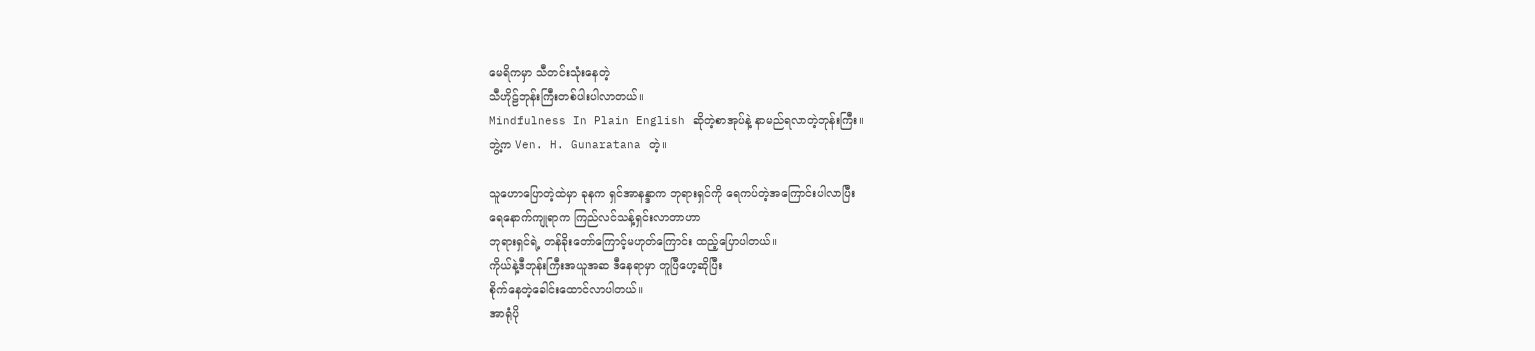မေရိကမှာ သီတင်းသုံးနေတဲ့
သီဟိုဠ်ဘုန်းကြီးတစ်ပါးပါလာတယ်။
Mindfulness In Plain English ဆိုတဲ့စာအုပ်နဲ့ နာမည်ရလာတဲ့ဘုန်းကြီး။
ဘွဲ့က Ven. H. Gunaratana တဲ့။

သူဟောပြောတဲ့ထဲမှာ ခုနက ရှင်အာနန္ဒာက ဘုရားရှင်ကို ရေကပ်တဲ့အကြောင်းပါလာပြီး
ရေနောက်ကျုရာက ကြည်လင်သန့်ရှင်းလာတာဟာ
ဘုရားရှင်ရဲ့ တန်ခိုးတော်ကြောင့်မဟုတ်ကြောင်း ထည့်ပြောပါတယ်။
ကိုယ်နဲ့ဒီဘုန်းကြီးအယူအဆ ဒီနေရာမှာ တူပြီဟေ့ဆိုပြီး
စိုက်နေတဲ့ခေါင်းထောင်လာပါတယ်။
အာရုံပို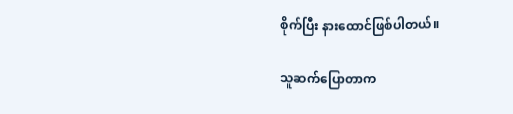စိုက်ပြီး နားထောင်ဖြစ်ပါတယ်။

သူဆက်ပြောတာက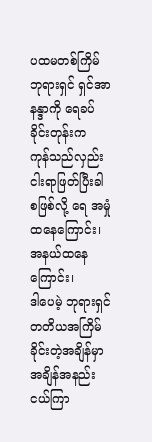ပထမတစ်ကြိမ် ဘုရားရှင် ရှင်အာနန္ဒာကို ရေခပ်ခိုင်းတုန်းက
ကုန်သည်လှည်းငါးရာဖြတ်ပြီးခါစဖြစ်လို့ ရေ အမှုံထနေကြောင်း၊
အနယ်ထနေကြောင်း၊
ဒါပေမဲ့ ဘုရားရှင်တတိယအကြိမ်ခိုင်းတဲ့အချိန်မှာ
အချိန်အနည်းငယ်ကြာ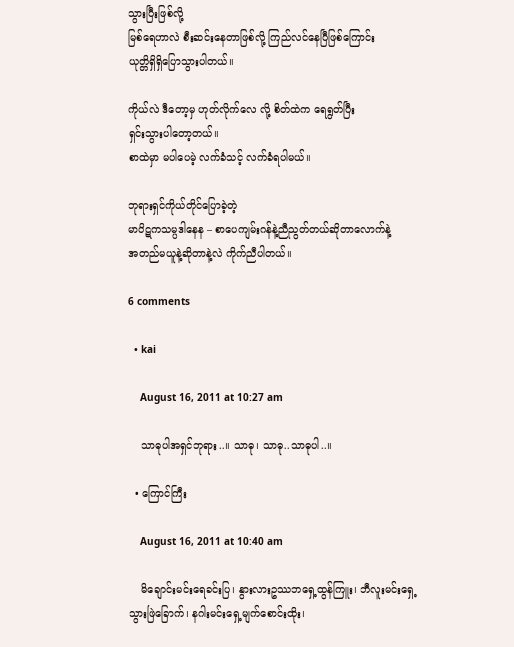သွားပြီးဖြစ်လို့
မြစ်ရေဟာလဲ စီးဆင်းနေတာဖြစ်လို့ ကြည်လင်နေပြီဖြစ်ကြောင်း
ယုတ္တိရှိရှိပြောသွားပါတယ်။

ကိုယ်လဲ ဒီတော့မှ ဟုတ်လိုက်လေ လို့ စိတ်ထဲက ရေရွတ်ပြီး
ရှင်းသွားပါတော့တယ်။
စာထဲမှာ မပါပေမဲ့ လက်ခံသင့် လက်ခံရပါမယ်။

ဘုရားရှင်ကိုယ်တိုင်ပြောခဲ့တဲ့
မာပိဋကသမ္ပဒါနေန – စာပေကျမ်းဂန်နဲ့ညီညွတ်တယ်ဆိုတာလောက်နဲ့
အတည်မယူနဲ့ဆိုတာနဲ့လဲ ကိုက်ညီပါတယ်။

6 comments

  • kai

    August 16, 2011 at 10:27 am

    သာဓုပါအရှင်ဘုရား..။ သာဓု၊ သာဓု..သာဓုပါ..။

  • ကြောင်ကြီး

    August 16, 2011 at 10:40 am

    မိချောင်းမင်းရေခင်းပြ၊ နွားလားဥဿဘရှေ့ထွန်ကြူး၊ ဘီလူးမင်းရှေ့သွားဖြဲခြောက်၊ နဂါးမင်းရှေ့မျက်စောင်းထိုး၊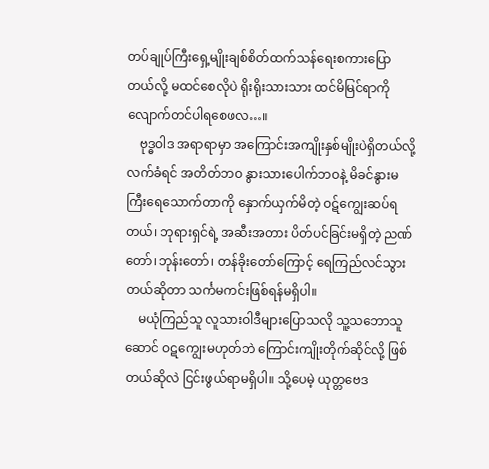တပ်ချုပ်ကြီးရှေ့မျိုးချစ်စိတ်ထက်သန်ရေးစကားပြောတယ်လို့ မထင်စေလိုပဲ ရိုးရိုးသားသား ထင်မိမြင်ရာကို လျောက်တင်ပါရစေဖလ…။
    ဗုဒ္ဓဝါဒ အရာရာမှာ အကြောင်းအကျိုးနှစ်မျိုးပဲရှိတယ်လို့ လက်ခံရင် အတိတ်ဘဝ နွားသားပေါက်ဘဝနဲ့ မိခင်နွားမကြီးရေသောက်တာကို နှောက်ယှက်မိတဲ့ ဝဋ်ကျွေးဆပ်ရတယ်၊ ဘုရားရှင်ရဲ့ အဆီးအတား ပိတ်ပင်ခြင်းမရှိတဲ့ ညဏ်တော်၊ဘုန်းတော်၊ တန်ခိုးတော်ကြောင့် ရေကြည်လင်သွားတယ်ဆိုတာ သင်္ကမကင်းဖြစ်ရန်မရှိပါ။
    မယုံကြည်သူ လူသားဝါဒီများပြောသလို သူ့သဘောသူဆောင် ဝဋကျွေးမဟုတ်ဘဲ ကြောင်းကျိုးတိုက်ဆိုင်လို့ ဖြစ်တယ်ဆိုလဲ ငြင်းဖွယ်ရာမရှိပါ။ သို့ပေမဲ့ ယုတ္တဗေဒ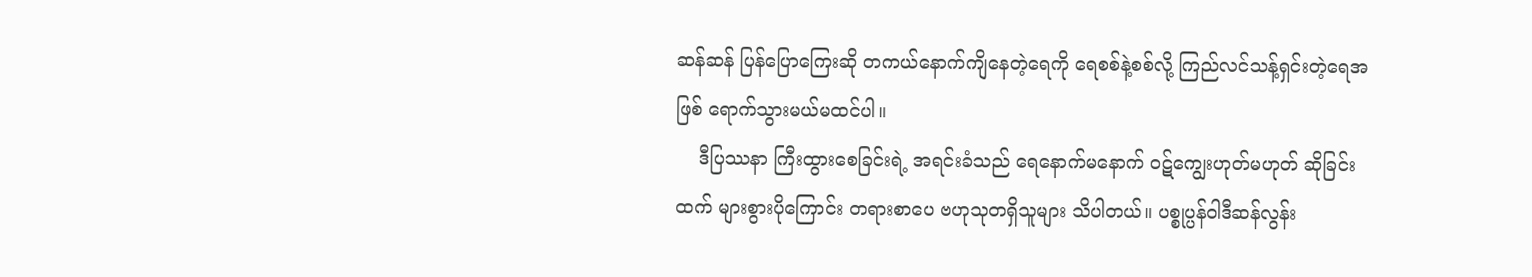ဆန်ဆန် ပြန်ပြောကြေးဆို တကယ်နောက်ကျိနေတဲ့ရေကို ရေစစ်နဲ့စစ်လို့ ကြည်လင်သန့်ရှင်းတဲ့ရေအဖြစ် ရောက်သွားမယ်မထင်ပါ။
    ဒီပြဿနာ ကြီးထွားစေခြင်းရဲ့ အရင်းခံသည် ရေနောက်မနောက် ဝဋ်ကျွေးဟုတ်မဟုတ် ဆိုခြင်းထက် များစွားပိုကြောင်း တရားစာပေ ဗဟုသုတရှိသူများ သိပါတယ်။ ပစ္စုပ္ပန်ဝါဒီဆန်လွန်း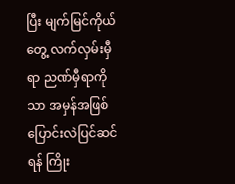ပြီး မျက်မြင်ကိုယ်တွေ့ လက်လှမ်းမှီရာ ညဏ်မှီရာကိုသာ အမှန်အဖြစ် ပြောင်းလဲပြင်ဆင်ရန် ကြိုး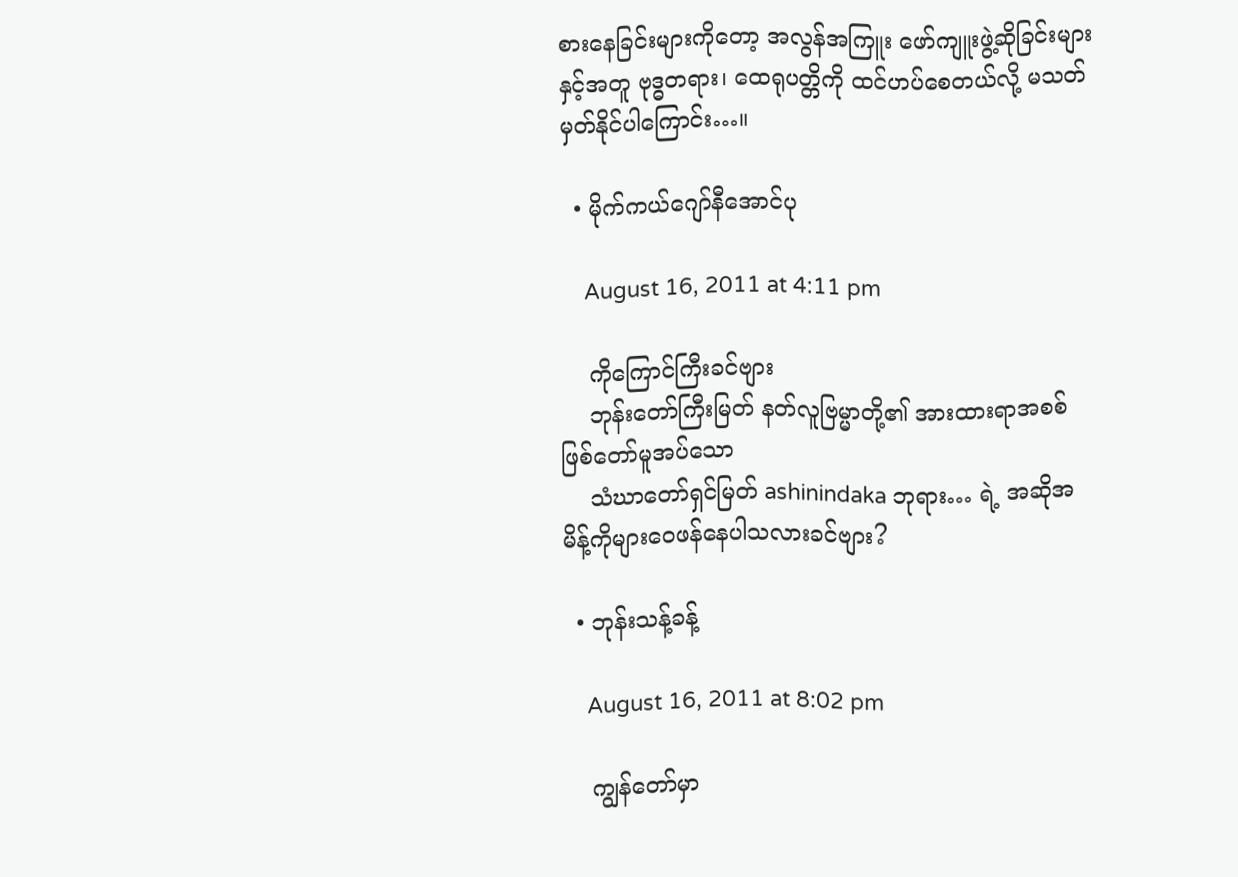စားနေခြင်းများကိုတော့ အလွန်အကြူး ဖော်ကျူးဖွဲ့ဆိုခြင်းများနှင့်အတူ ဗုဒ္ဓတရား၊ ထေရုပတ္တိကို ထင်ဟပ်စေတယ်လို့ မသတ်မှတ်နိုင်ပါကြောင်း…။

  • မိုက်ကယ်ဂျော်နီအောင်ပု

    August 16, 2011 at 4:11 pm

    ကိုကြောင်ကြီးခင်ဗျား
    ဘုန်းတော်ကြီးမြတ် နတ်လူဗြမ္မာတို့၏ အားထားရာအစစ် ဖြစ်တော်မူအပ်သော
    သံဃာတော်ရှင်မြတ် ashinindaka ဘုရား… ရဲ့ အဆိုအမိန့်ကိုများဝေဖန်နေပါသလားခင်ဗျား?

  • ဘုန်းသန့်ခန့်

    August 16, 2011 at 8:02 pm

    ကျွန်တော်မှာ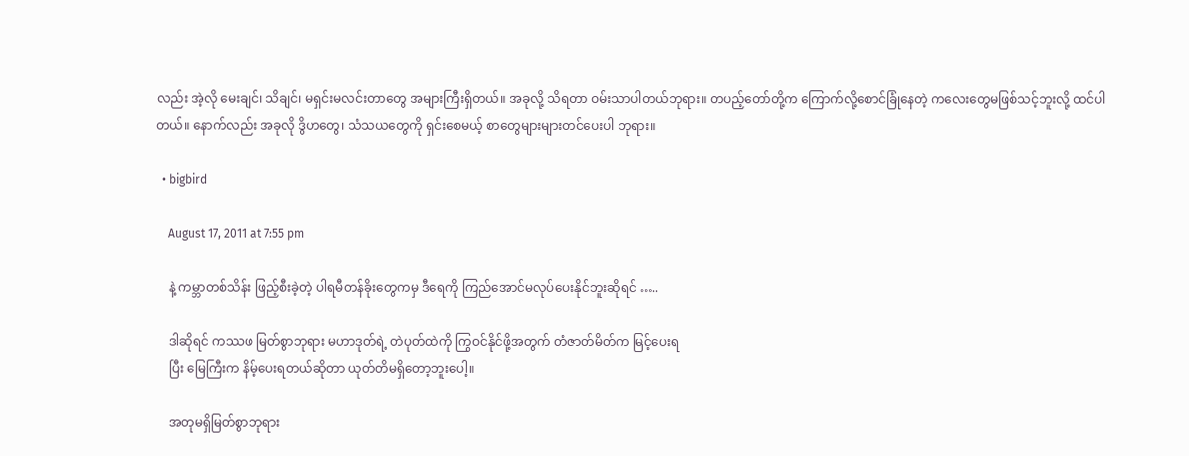လည်း အဲ့လို မေးချင်၊ သိချင်၊ မရှင်းမလင်းတာတွေ အများကြီးရှိတယ်။ အခုလို့ သိရတာ ဝမ်းသာပါတယ်ဘုရား။ တပည့်တော်တို့က ကြောက်လို့စောင်ခြုံနေတဲ့ ကလေးတွေမဖြစ်သင့်ဘူးလို့ ထင်ပါတယ်။ နောက်လည်း အခုလို ဒွိဟတွေ၊ သံသယတွေကို ရှင်းစေမယ့် စာတွေများများတင်ပေးပါ ဘုရား။

  • bigbird

    August 17, 2011 at 7:55 pm

    နဲ့ ကမ္ဘာတစ်သိန်း ဖြည့်စီးခဲ့တဲ့ ပါရမီတန်ခိုးတွေကမှ ဒီရေကို ကြည်အောင်မလုပ်ပေးနိုင်ဘူးဆိုရင် …..

    ဒါဆိုရင် ကဿဖ မြတ်စွာဘုရား မဟာဒုတ်ရဲ့ တဲပုတ်ထဲကို ကြွဝင်နိုင်ဖို့အတွက် တံဇာတ်မိတ်က မြင့်ပေးရ
    ပြီး မြေကြီးက နိမ့်ပေးရတယ်ဆိုတာ ယုတ်တိမရှိတော့ဘူးပေါ့။

    အတုမရှိမြတ်စွာဘုရား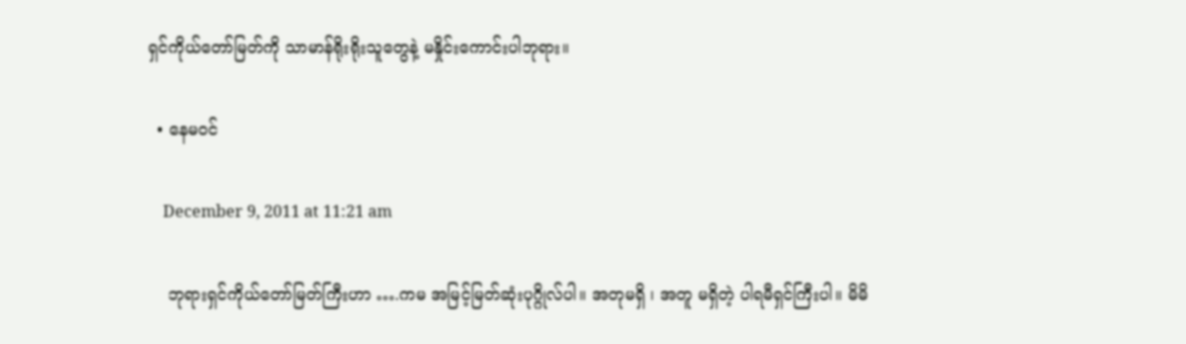ရှင်ကိုယ်တော်မြတ်ကို သာမာန်ရိုးရိုးသူတွေနဲ့ မနှိုင်းကောင်းပါဘုရား။

  • နေမဝင်

    December 9, 2011 at 11:21 am

    ဘုရားရှင်ကိုယ်တော်မြတ်ကြီးဟာ ….ကမ အမြင့်မြတ်ဆုံးပုဂ္ဂိုလ်ပါ။ အတုမရှိ ၊ အတူ မရှိတဲ့ ပါရမီရှင်ကြီးပါ။ မိမိ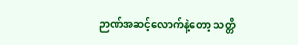ဉာဏ်အဆင့်လောက်နဲ့တော့ သတ္တိ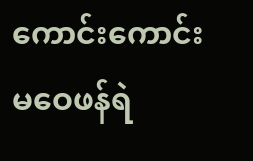ကောင်းကောင်း မဝေဖန်ရဲ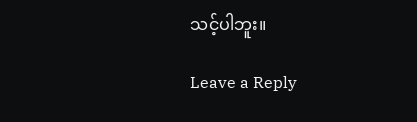သင့်ပါဘူး။

Leave a Reply